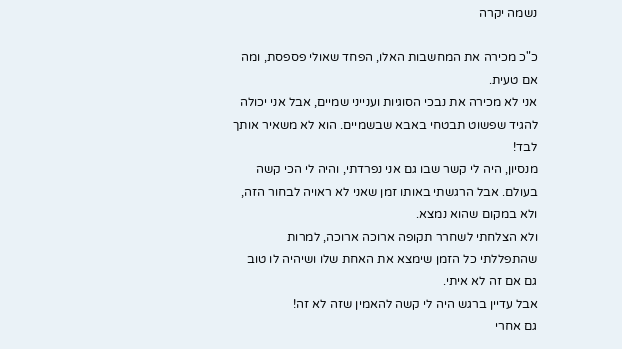נשמה יקרה

כ"כ מכירה את המחשבות האלו, הפחד שאולי פספסת, ומה אם טעית.
אני לא מכירה את נבכי הסוגיות וענייני שמיים, אבל אני יכולה להגיד שפשוט תבטחי באבא שבשמיים. הוא לא משאיר אותך לבד!
מנסיון, היה לי קשר שבו גם אני נפרדתי, והיה לי הכי קשה בעולם. אבל הרגשתי באותו זמן שאני לא ראויה לבחור הזה, ולא במקום שהוא נמצא.
ולא הצלחתי לשחרר תקופה ארוכה ארוכה, למרות שהתפללתי כל הזמן שימצא את האחת שלו ושיהיה לו טוב גם אם זה לא איתי.
אבל עדיין ברגש היה לי קשה להאמין שזה לא זה!
גם אחרי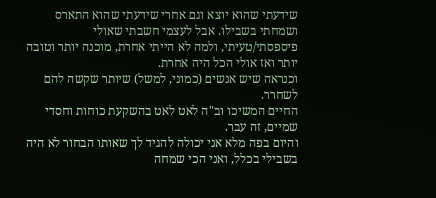שידעתי שהוא יוצא וגם אחרי שידעתי שהוא התארס ושמחתי בשבילו. אבל לעצמי חשבתי שאולי פיספסתי/טעיתי, ולמה לא הייתי אחרת, מוכנה יותר וטובה יותר ואז אולי הכל היה אחרת.
וכנראה שיש אנשים (כמוני, למשל) שיותר שקשה להם לשחרר.
החיים המשיכו וב"ה לאט לאט בהשקעת כוחות וחסדי שמיים, זה עבר.
והיום בפה מלא אני יכולה להגיד לך שאותו הבחור לא היה בשבילי בכלל, ואני הכי שמחה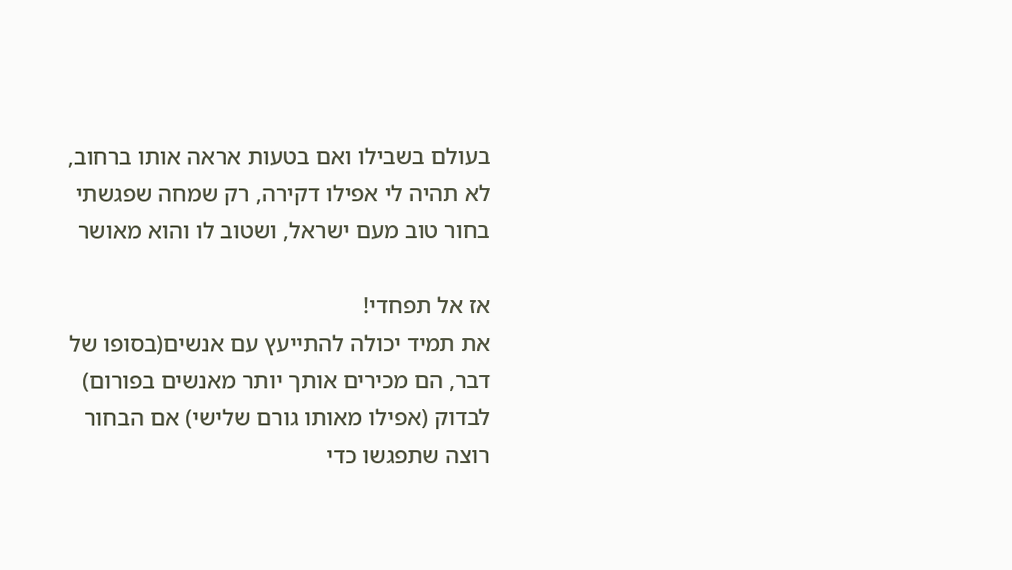בעולם בשבילו ואם בטעות אראה אותו ברחוב, לא תהיה לי אפילו דקירה, רק שמחה שפגשתי בחור טוב מעם ישראל, ושטוב לו והוא מאושר

אז אל תפחדי!
את תמיד יכולה להתייעץ עם אנשים(בסופו של דבר, הם מכירים אותך יותר מאנשים בפורום)
לבדוק (אפילו מאותו גורם שלישי) אם הבחור רוצה שתפגשו כדי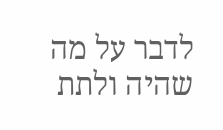לדבר על מה שהיה ולתת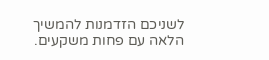לשניכם הזדמנות להמשיך הלאה עם פחות משקעים.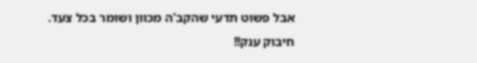אבל פשוט תדעי שהקב'ה מכוון ושומר בכל צעד.
חיבוק ענק!!